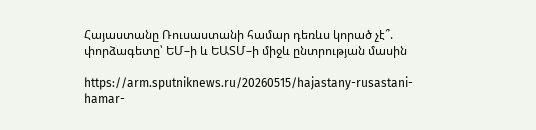Հայաստանը Ռուսաստանի համար դեռևս կորած չէ՞. փորձագետը՝ ԵՄ–ի և ԵԱՏՄ–ի միջև ընտրության մասին

https://arm.sputniknews.ru/20260515/hajastany-rusastani-hamar-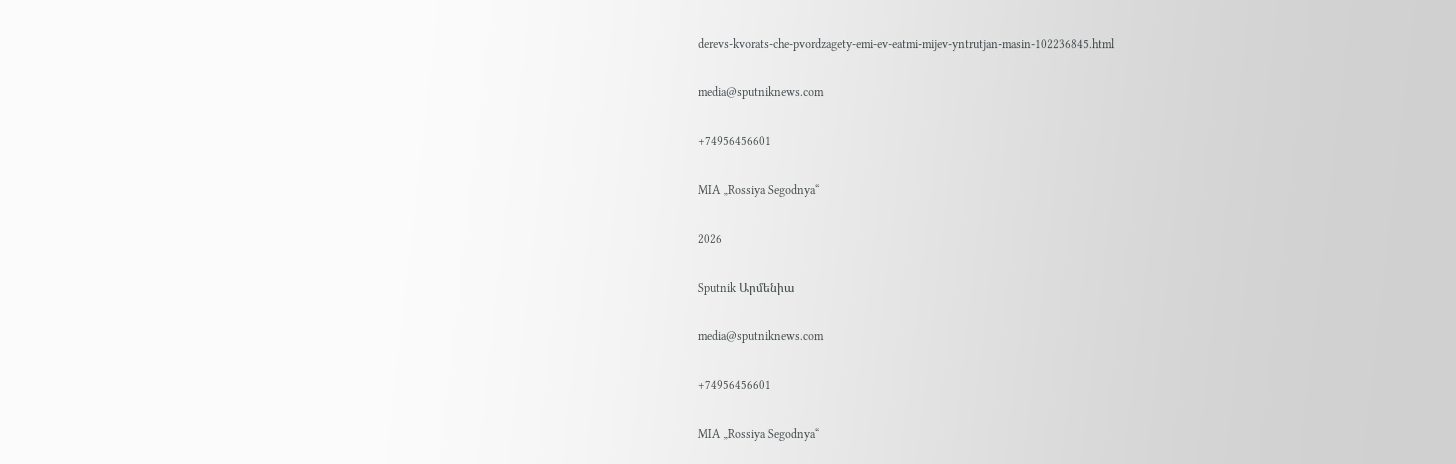derevs-kvorats-che-pvordzagety-emi-ev-eatmi-mijev-yntrutjan-masin-102236845.html

media@sputniknews.com

+74956456601

MIA „Rossiya Segodnya“

2026

Sputnik Արմենիա

media@sputniknews.com

+74956456601

MIA „Rossiya Segodnya“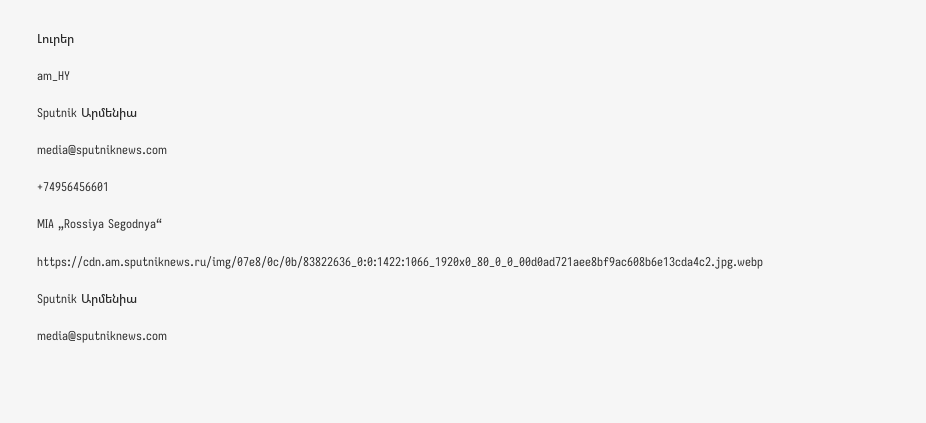Լուրեր

am_HY

Sputnik Արմենիա

media@sputniknews.com

+74956456601

MIA „Rossiya Segodnya“

https://cdn.am.sputniknews.ru/img/07e8/0c/0b/83822636_0:0:1422:1066_1920x0_80_0_0_00d0ad721aee8bf9ac608b6e13cda4c2.jpg.webp

Sputnik Արմենիա

media@sputniknews.com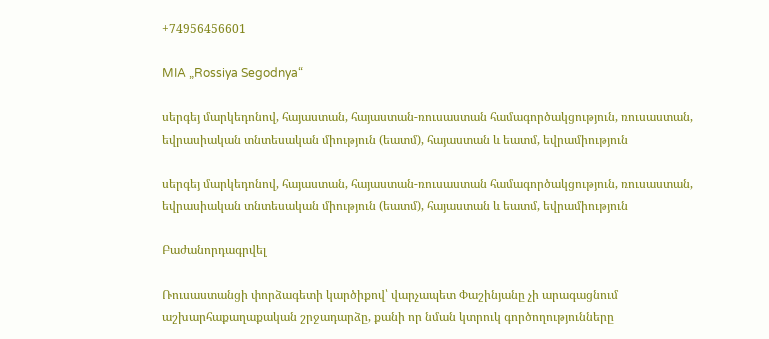+74956456601

MIA „Rossiya Segodnya“

սերգեյ մարկեդոնով, հայաստան, հայաստան-ռուսաստան համագործակցություն, ռուսաստան, եվրասիական տնտեսական միություն (եատմ), հայաստան և եատմ, եվրամիություն

սերգեյ մարկեդոնով, հայաստան, հայաստան-ռուսաստան համագործակցություն, ռուսաստան, եվրասիական տնտեսական միություն (եատմ), հայաստան և եատմ, եվրամիություն

Բաժանորդագրվել

Ռուսաստանցի փորձագետի կարծիքով՝ վարչապետ Փաշինյանը չի արագացնում աշխարհաքաղաքական շրջադարձը, քանի որ նման կտրուկ գործողությունները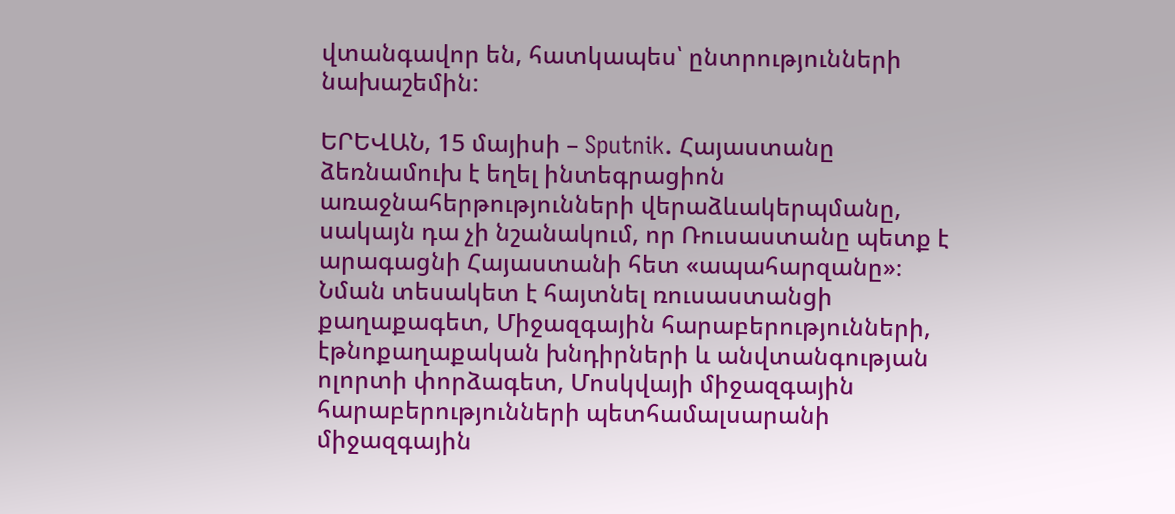վտանգավոր են, հատկապես՝ ընտրությունների նախաշեմին:

ԵՐԵՎԱՆ, 15 մայիսի – Sputnik. Հայաստանը ձեռնամուխ է եղել ինտեգրացիոն առաջնահերթությունների վերաձևակերպմանը, սակայն դա չի նշանակում, որ Ռուսաստանը պետք է արագացնի Հայաստանի հետ «ապահարզանը»։ Նման տեսակետ է հայտնել ռուսաստանցի քաղաքագետ, Միջազգային հարաբերությունների, էթնոքաղաքական խնդիրների և անվտանգության ոլորտի փորձագետ, Մոսկվայի միջազգային հարաբերությունների պետհամալսարանի միջազգային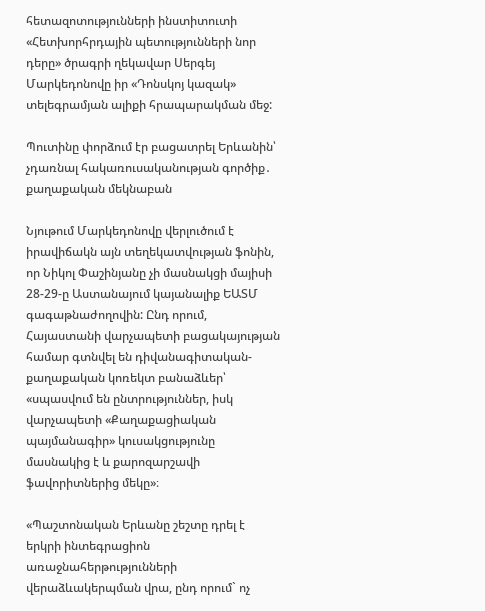հետազոտությունների ինստիտուտի «Հետխորհրդային պետությունների նոր դերը» ծրագրի ղեկավար Սերգեյ Մարկեդոնովը իր «Դոնսկոյ կազակ» տելեգրամյան ալիքի հրապարակման մեջ:

Պուտինը փորձում էր բացատրել Երևանին՝ չդառնալ հակառուսականության գործիք․ քաղաքական մեկնաբան

Նյութում Մարկեդոնովը վերլուծում է իրավիճակն այն տեղեկատվության ֆոնին, որ Նիկոլ Փաշինյանը չի մասնակցի մայիսի 28-29-ը Աստանայում կայանալիք ԵԱՏՄ գագաթնաժողովին: Ընդ որում, Հայաստանի վարչապետի բացակայության համար գտնվել են դիվանագիտական-քաղաքական կոռեկտ բանաձևեր՝ «սպասվում են ընտրություններ, իսկ վարչապետի «Քաղաքացիական պայմանագիր» կուսակցությունը մասնակից է և քարոզարշավի ֆավորիտներից մեկը»։

«Պաշտոնական Երևանը շեշտը դրել է երկրի ինտեգրացիոն առաջնահերթությունների վերաձևակերպման վրա, ընդ որում` ոչ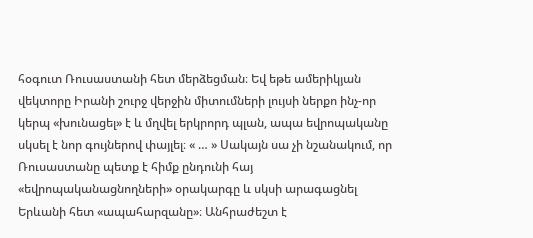հօգուտ Ռուսաստանի հետ մերձեցման։ Եվ եթե ամերիկյան վեկտորը Իրանի շուրջ վերջին միտումների լույսի ներքո ինչ-որ կերպ «խունացել» է և մղվել երկրորդ պլան, ապա եվրոպականը սկսել է նոր գույներով փայլել։ « … » Սակայն սա չի նշանակում, որ Ռուսաստանը պետք է հիմք ընդունի հայ «եվրոպականացնողների» օրակարգը և սկսի արագացնել Երևանի հետ «ապահարզանը»։ Անհրաժեշտ է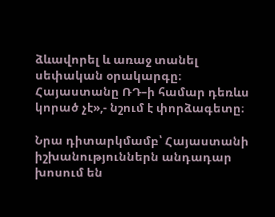ձևավորել և առաջ տանել սեփական օրակարգը։ Հայաստանը ՌԴ–ի համար դեռևս կորած չէ»,- նշում է փորձագետը։

Նրա դիտարկմամբ՝ Հայաստանի իշխանություններն անդադար խոսում են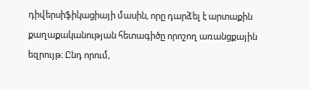դիվերսիֆիկացիայի մասին, որը դարձել է արտաքին քաղաքականության հետագիծը որոշող առանցքային եզրույթ։ Ընդ որում,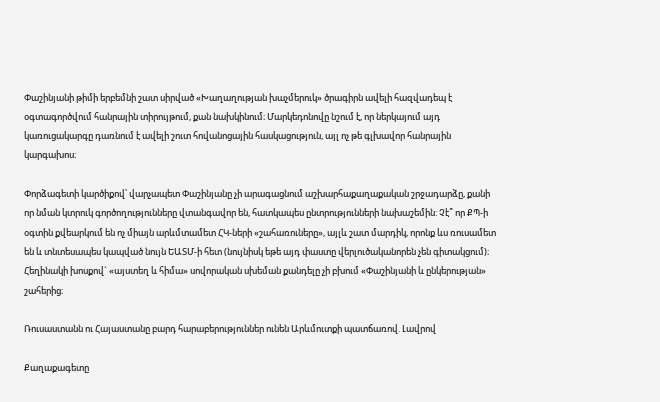Փաշինյանի թիմի երբեմնի շատ սիրված «Խաղաղության խաչմերուկ» ծրագիրն ավելի հազվադեպ է օգտագործվում հանրային տիրույթում, քան նախկինում։ Մարկեդոնովը նշում է, որ ներկայում այդ կառուցակարգը դառնում է ավելի շուտ հովանոցային հասկացություն, այլ ոչ թե գլխավոր հանրային կարգախոս։

Փորձագետի կարծիքով՝ վարչապետ Փաշինյանը չի արագացնում աշխարհաքաղաքական շրջադարձը, քանի որ նման կտրուկ գործողությունները վտանգավոր են, հատկապես ընտրությունների նախաշեմին: Չէ՞ որ ՔՊ-ի օգտին քվեարկում են ոչ միայն արևմտամետ ՀԿ-ների «շահառուները», այլև շատ մարդիկ, որոնք ևս ռուսամետ են և տնտեսապես կապված նույն ԵԱՏՄ-ի հետ (նույնիսկ եթե այդ փաստը վերլուծականորեն չեն գիտակցում)։ Հեղինակի խոսքով` «այստեղ և հիմա» սովորական սխեման քանդելը չի բխում «Փաշինյանի և ընկերության» շահերից։

Ռուսաստանն ու Հայաստանը բարդ հարաբերություններ ունեն Արևմուտքի պատճառով. Լավրով

Քաղաքագետը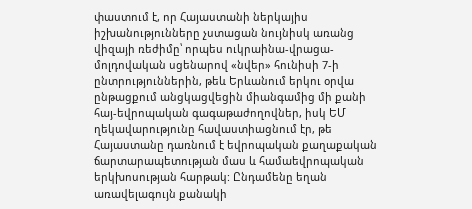փաստում է, որ Հայաստանի ներկայիս իշխանությունները չստացան նույնիսկ առանց վիզայի ռեժիմը՝ որպես ուկրաինա-վրացա-մոլդովական սցենարով «նվեր» հունիսի 7-ի ընտրություններին, թեև Երևանում երկու օրվա ընթացքում անցկացվեցին միանգամից մի քանի հայ-եվրոպական գագաթաժողովներ, իսկ ԵՄ ղեկավարությունը հավաստիացնում էր, թե Հայաստանը դառնում է եվրոպական քաղաքական ճարտարապետության մաս և համաեվրոպական երկխոսության հարթակ: Ընդամենը եղան առավելագույն քանակի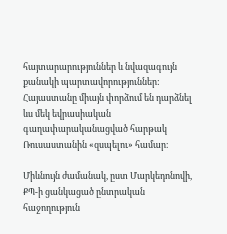հայտարարություններ և նվազագույն քանակի պարտավորություններ: Հայաստանը միայն փորձում են դարձնել ևս մեկ եվրասիական գաղափարականացված հարթակ Ռուսաստանին «զսպելու» համար։

Միևնույն ժամանակ, ըստ Մարկեդոնովի, ՔՊ-ի ցանկացած ընտրական հաջողություն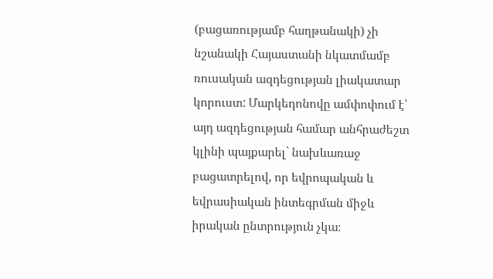(բացառությամբ հաղթանակի) չի նշանակի Հայաստանի նկատմամբ ռուսական ազդեցության լիակատար կորուստ: Մարկեդոնովը ամփոփում է՝ այդ ազդեցության համար անհրաժեշտ կլինի պայքարել` նախևառաջ բացատրելով, որ եվրոպական և եվրասիական ինտեգրման միջև իրական ընտրություն չկա։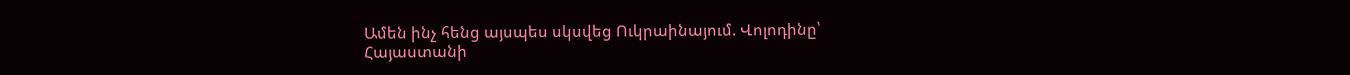Ամեն ինչ հենց այսպես սկսվեց Ուկրաինայում. Վոլոդինը՝ Հայաստանի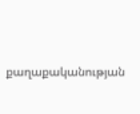քաղաքականության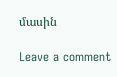մասին

Leave a comment